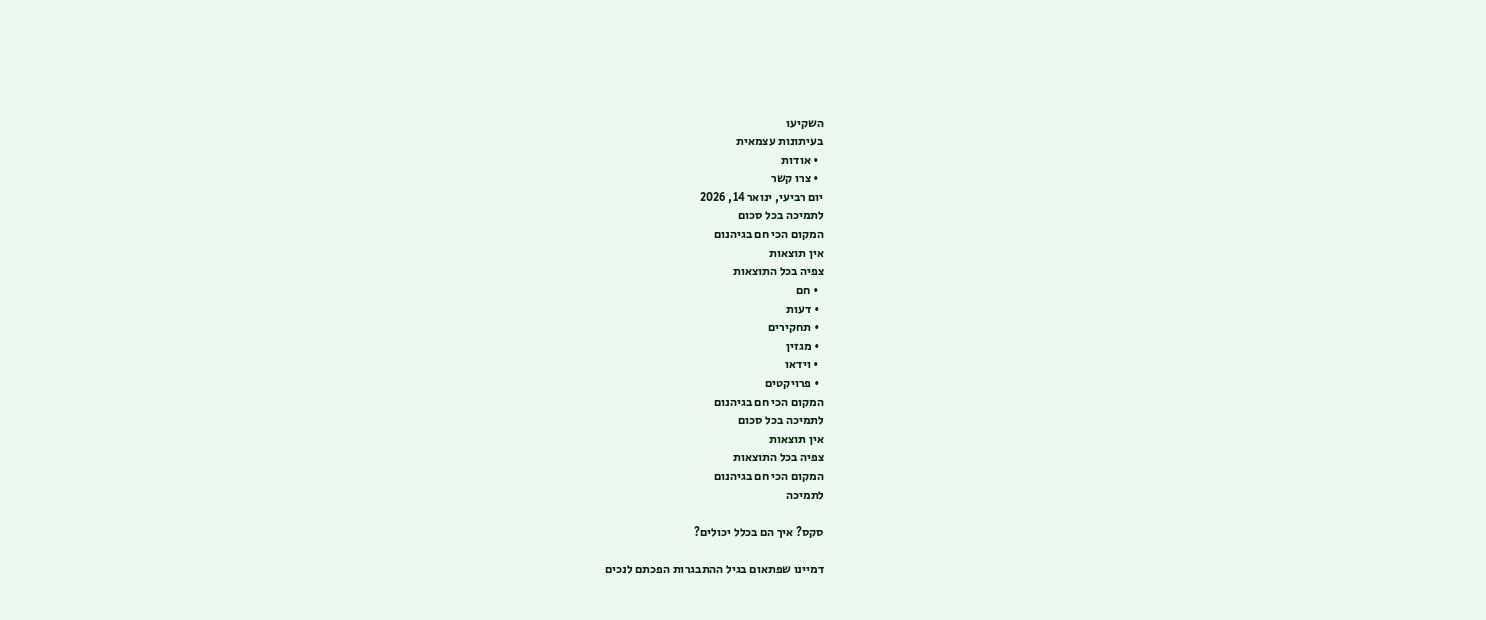השקיעו
בעיתונות עצמאית
  • אודות
  • צרו קשר
יום רביעי, ינואר 14, 2026
לתמיכה בכל סכום
המקום הכי חם בגיהנום
אין תוצאות
צפיה בכל התוצאות
  • חם
  • דעות
  • תחקירים
  • מגזין
  • וידאו
  • פרויקטים
המקום הכי חם בגיהנום
לתמיכה בכל סכום
אין תוצאות
צפיה בכל התוצאות
המקום הכי חם בגיהנום
לתמיכה

סקס? איך הם בכלל יכולים?

דמיינו שפתאום בגיל ההתבגרות הפכתם לנכים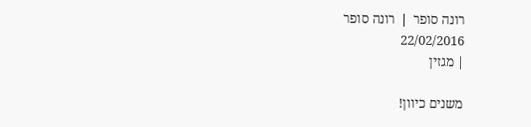רונה סופר ❘ רונה סופר
22/02/2016
| מגזין

משנים כיוון!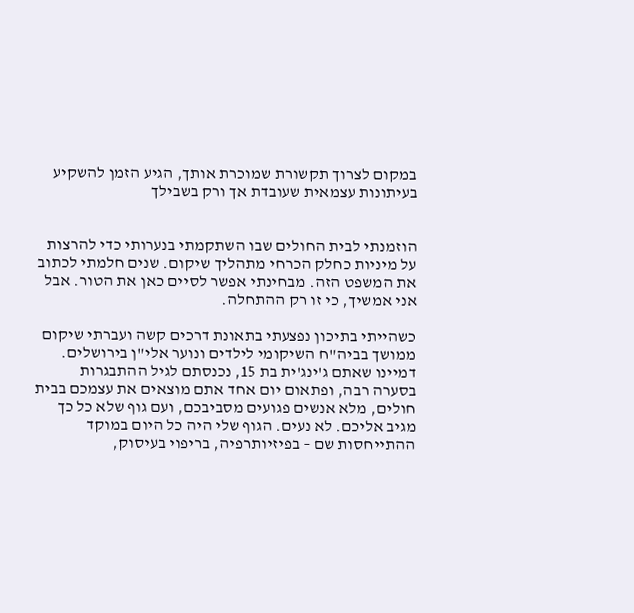במקום לצרוך תקשורת שמוכרת אותך, הגיע הזמן להשקיע בעיתונות עצמאית שעובדת אך ורק בשבילך


הוזמנתי לבית החולים שבו השתקמתי בנערותי כדי להרצות על מיניות כחלק הכרחי מתהליך שיקום. שנים חלמתי לכתוב את המשפט הזה. מבחינתי אפשר לסיים כאן את הטור. אבל אני אמשיך, כי זו רק ההתחלה.

כשהייתי בתיכון נפצעתי בתאונת דרכים קשה ועברתי שיקום ממושך בביה"ח השיקומי לילדים ונוער אלי"ן בירושלים. דמיינו שאתם ג'ינג'ית בת 15, נכנסתם לגיל ההתבגרות בסערה רבה, ופתאום יום אחד אתם מוצאים את עצמכם בבית חולים, מלא אנשים פגועים מסביבכם, ועם גוף שלא כל כך מגיב אליכם. לא נעים. הגוף שלי היה כל היום במוקד ההתייחסות שם – בפיזיותרפיה, בריפוי בעיסוק,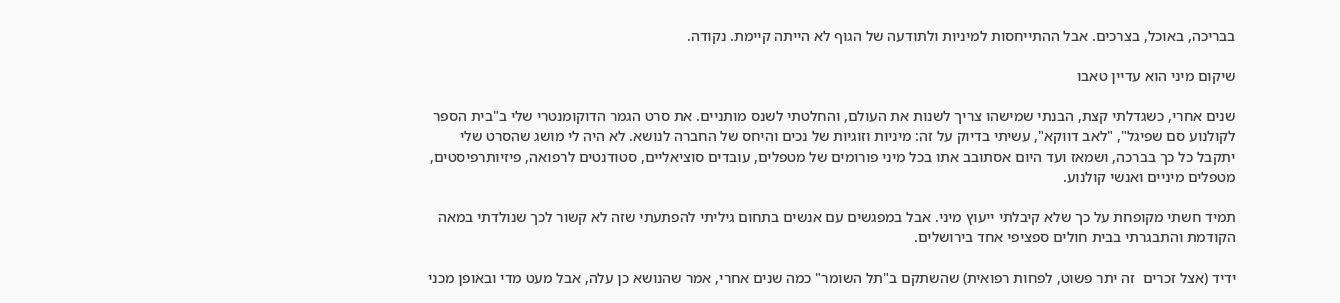בבריכה, באוכל, בצרכים. אבל ההתייחסות למיניות ולתודעה של הגוף לא הייתה קיימת. נקודה.

שיקום מיני הוא עדיין טאבו

שנים אחרי, כשגדלתי קצת, הבנתי שמישהו צריך לשנות את העולם, והחלטתי לשנס מותניים. את סרט הגמר הדוקומנטרי שלי ב"בית הספר לקולנוע סם שפיגל", "לאב דווקא", עשיתי בדיוק על זה: מיניות וזוגיות של נכים והיחס של החברה לנושא. לא היה לי מושג שהסרט שלי יתקבל כל כך בברכה, ושמאז ועד היום אסתובב אתו בכל מיני פורומים של מטפלים, עובדים סוציאליים, סטודנטים לרפואה, פיזיותרפיסטים, מטפלים מיניים ואנשי קולנוע.

תמיד חשתי מקופחת על כך שלא קיבלתי ייעוץ מיני. אבל במפגשים עם אנשים בתחום גיליתי להפתעתי שזה לא קשור לכך שנולדתי במאה הקודמת והתבגרתי בבית חולים ספציפי אחד בירושלים.

ידיד (אצל זכרים  זה יתר פשוט, לפחות רפואית) שהשתקם ב"תל השומר" כמה שנים אחרי, אמר שהנושא כן עלה, אבל מעט מדי ובאופן מכני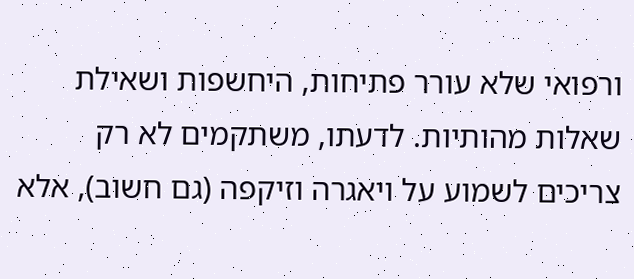ורפואי שלא עורר פתיחות, היחשפות ושאילת שאלות מהותיות. לדעתו, משתקמים לא רק צריכים לשמוע על ויאגרה וזיקפה (גם חשוב), אלא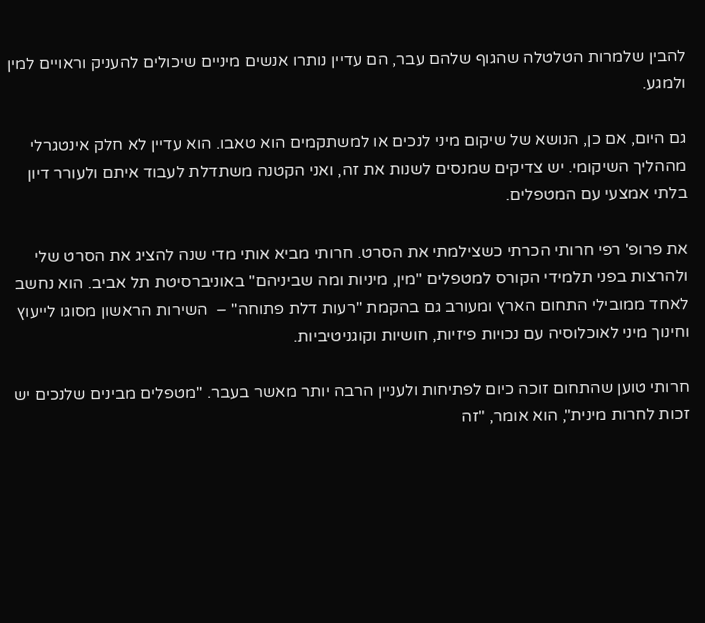להבין שלמרות הטלטלה שהגוף שלהם עבר, הם עדיין נותרו אנשים מיניים שיכולים להעניק וראויים למין ולמגע.

גם היום, אם כן, הנושא של שיקום מיני לנכים או למשתקמים הוא טאבו. הוא עדיין לא חלק אינטגרלי מההליך השיקומי. יש צדיקים שמנסים לשנות את זה, ואני הקטנה משתדלת לעבוד איתם ולעורר דיון בלתי אמצעי עם המטפלים.

את פרופ' רפי חרותי הכרתי כשצילמתי את הסרט. חרותי מביא אותי מדי שנה להציג את הסרט שלי ולהרצות בפני תלמידי הקורס למטפלים "מין, מיניות ומה שביניהם" באוניברסיטת תל אביב. הוא נחשב לאחד ממובילי התחום הארץ ומעורב גם בהקמת "רעות דלת פתוחה" –  השירות הראשון מסוגו לייעוץ וחינוך מיני לאוכלוסיה עם נכויות פיזיות, חושיות וקוגניטיביות.

חרותי טוען שהתחום זוכה כיום לפתיחות ולעניין הרבה יותר מאשר בעבר. "מטפלים מבינים שלנכים יש זכות לחרות מינית", הוא אומר, "זה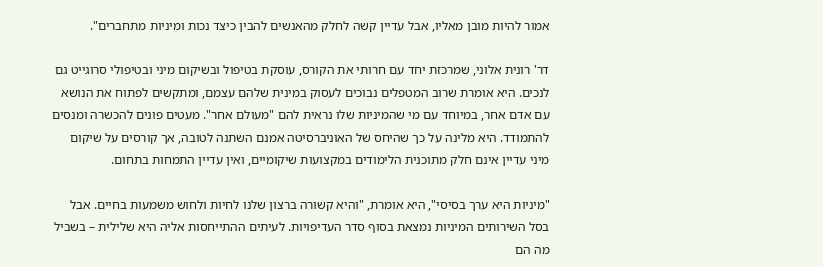אמור להיות מובן מאליו, אבל עדיין קשה לחלק מהאנשים להבין כיצד נכות ומיניות מתחברים".

דר' רונית אלוני, שמרכזת יחד עם חרותי את הקורס, עוסקת בטיפול ובשיקום מיני ובטיפולי סרוגייט גם לנכים. היא אומרת שרוב המטפלים נבוכים לעסוק במינית שלהם עצמם, ומתקשים לפתוח את הנושא עם אדם אחר, במיוחד עם מי שהמיניות שלו נראית להם "מעולם אחר". מעטים פונים להכשרה ומנסים להתמודד. היא מלינה על כך שהיחס של האוניברסיטה אמנם השתנה לטובה, אך קורסים על שיקום מיני עדיין אינם חלק מתוכנית הלימודים במקצועות שיקומיים, ואין עדיין התמחות בתחום.

"מיניות היא ערך בסיסי", היא אומרת, "והיא קשורה ברצון שלנו לחיות ולחוש משמעות בחיים. אבל בסל השירותים המיניות נמצאת בסוף סדר העדיפויות. לעיתים ההתייחסות אליה היא שלילית – בשביל מה הם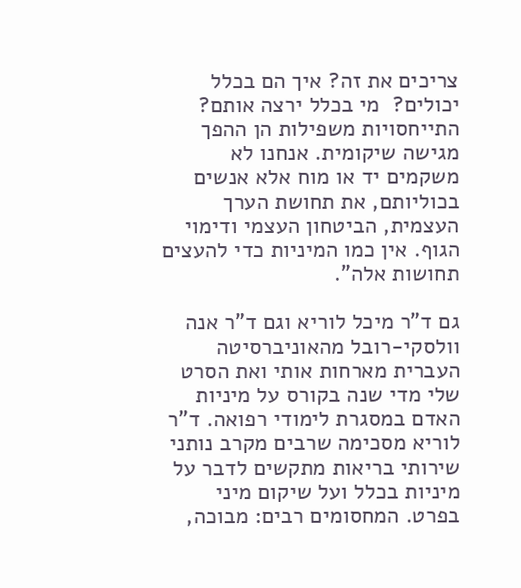צריכים את זה? איך הם בכלל יכולים?  מי בכלל ירצה אותם? התייחסויות משפילות הן ההפך מגישה שיקומית. אנחנו לא משקמים יד או מוח אלא אנשים בכוליותם, את תחושת הערך העצמית, הביטחון העצמי ודימוי הגוף. אין כמו המיניות כדי להעצים תחושות אלה".

גם ד"ר מיכל לוריא וגם ד"ר אנה וולסקי-רובל מהאוניברסיטה העברית מארחות אותי ואת הסרט שלי מדי שנה בקורס על מיניות האדם במסגרת לימודי רפואה. ד"ר לוריא מסכימה שרבים מקרב נותני שירותי בריאות מתקשים לדבר על מיניות בכלל ועל שיקום מיני בפרט. המחסומים רבים: מבוכה,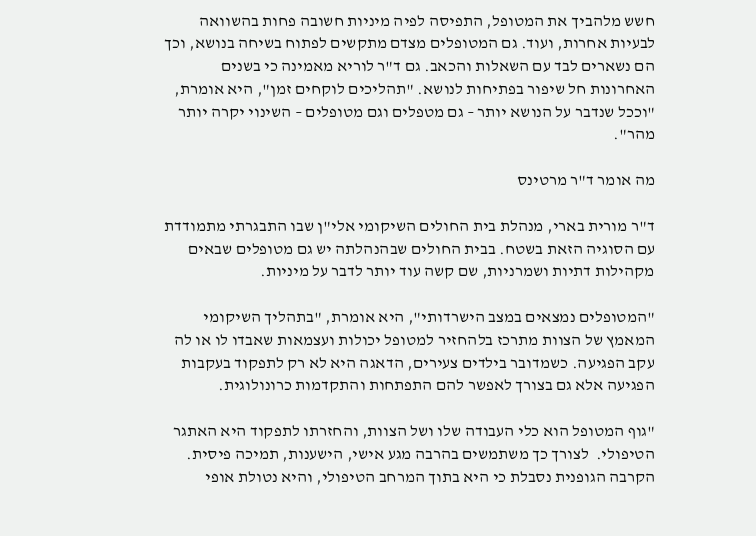חשש מלהביך את המטופל, התפיסה לפיה מיניות חשובה פחות בהשוואה לבעיות אחרות, ועוד. גם המטופלים מצדם מתקשים לפתוח בשיחה בנושא, וכך הם נשארים לבד עם השאלות והכאב. גם ד"ר לוריא מאמינה כי בשנים האחרונות חל שיפור בפתיחות לנושא. "תהליכים לוקחים זמן", היא אומרת, "וככל שנדבר על הנושא יותר – גם מטפלים וגם מטופלים – השינוי יקרה יותר מהר".

מה אומר ד"ר מרטינס

ד"ר מורית בארי, מנהלת בית החולים השיקומי אלי"ן שבו התבגרתי מתמודדת עם הסוגיה הזאת בשטח. בבית החולים שבהנהלתה יש גם מטופלים שבאים מקהילות דתיות ושמרניות, שם קשה עוד יותר לדבר על מיניות.

"המטופלים נמצאים במצב הישרדותי", היא אומרת, "בתהליך השיקומי המאמץ של הצוות מתרכז בלהחזיר למטופל יכולות ועצמאות שאבדו לו או לה עקב הפגיעה. כשמדובר בילדים צעירים, הדאגה היא לא רק לתפקוד בעקבות הפגיעה אלא גם בצורך לאפשר להם התפתחות והתקדמות כרונולוגית.

"גוף המטופל הוא כלי העבודה שלו ושל הצוות, והחזרתו לתפקוד היא האתגר הטיפולי.  לצורך כך משתמשים בהרבה מגע אישי, הישענות, תמיכה פיסית. הקרבה הגופנית נסבלת כי היא בתוך המרחב הטיפולי, והיא נטולת אופי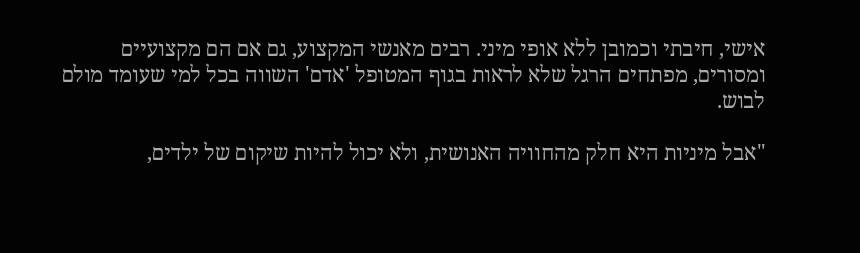אישי, חיבתי וכמובן ללא אופי מיני. רבים מאנשי המקצוע, גם אם הם מקצועיים ומסורים, מפתחים הרגל שלא לראות בגוף המטופל 'אדם' השווה בכל למי שעומד מולם לבוש.

"אבל מיניות היא חלק מהחוויה האנושית, ולא יכול להיות שיקום של ילדים,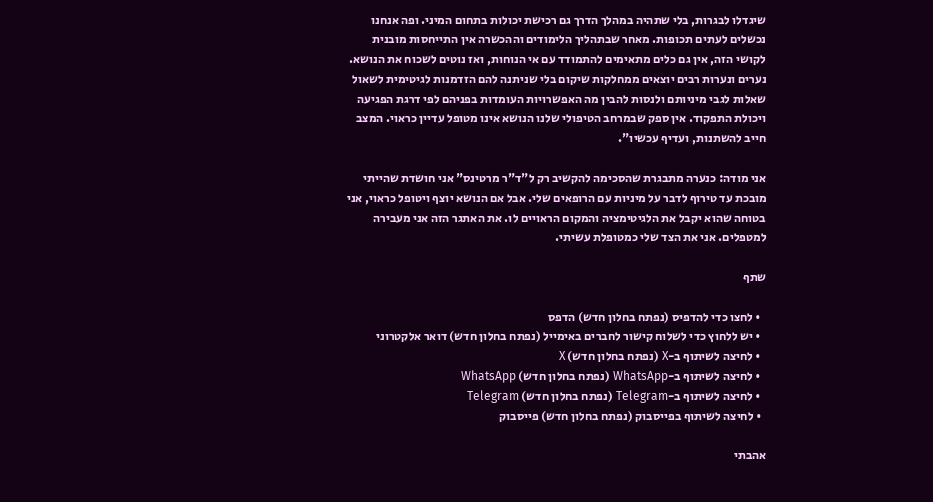שיגדלו לבגרות, בלי שתהיה במהלך הדרך גם רכישת יכולות בתחום המיני. ופה אנחנו נכשלים לעתים תכופות. מאחר שבתהליך הלימודים וההכשרה אין התייחסות מובנית לקושי הזה, אין גם כלים מתאימים להתמודד עם אי הנוחות, ואז נוטים לשכוח את הנושא. נערים ונערות רבים יוצאים ממחלקות שיקום בלי שניתנה להם הזדמנות לגיטימית לשאול שאלות לגבי מיניותם ולנסות להבין מה האפשרויות העומדות בפניהם לפי דרגת הפגיעה ויכולת התפקוד. אין ספק שבמרחב הטיפולי שלנו הנושא אינו מטופל עדיין כראוי. המצב חייב להשתנות, ועדיף עכשיו".

אני מודה: כנערה מתבגרת שהסכימה להקשיב רק ל"ד"ר מרטינס" אני חושדת שהייתי מובכת עד טירוף לדבר על מיניות עם הרופאים שלי. אבל אם הנושא יוצף ויטופל כראוי, אני בטוחה שהוא יקבל את הלגיטימציה והמקום הראויים לו. את האתגר הזה אני מעבירה למטפלים. אני את הצד שלי כמטופלת עשיתי.

שתף

  • לחצו כדי להדפיס (נפתח בחלון חדש) הדפס
  • יש ללחוץ כדי לשלוח קישור לחברים באימייל (נפתח בחלון חדש) דואר אלקטרוני
  • לחיצה לשיתוף ב-X (נפתח בחלון חדש) X
  • לחיצה לשיתוף ב-WhatsApp (נפתח בחלון חדש) WhatsApp
  • לחיצה לשיתוף ב-Telegram (נפתח בחלון חדש) Telegram
  • לחיצה לשיתוף בפייסבוק (נפתח בחלון חדש) פייסבוק

אהבתי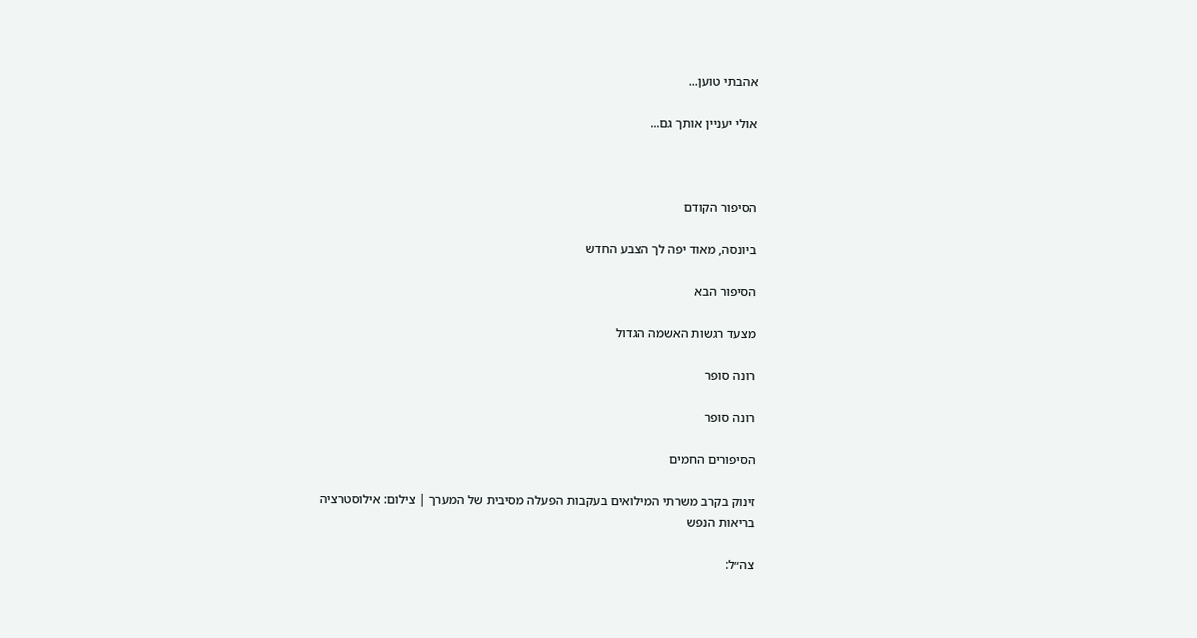אהבתי טוען...

אולי יעניין אותך גם...



הסיפור הקודם

ביונסה, מאוד יפה לך הצבע החדש

הסיפור הבא

מצעד רגשות האשמה הגדול

רונה סופר

רונה סופר

הסיפורים החמים

זינוק בקרב משרתי המילואים בעקבות הפעלה מסיבית של המערך | צילום: אילוסטרציה
בריאות הנפש

צה״ל: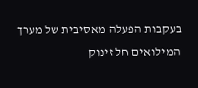בעקבות הפעלה מאסיבית של מערך המילואים חל זינוק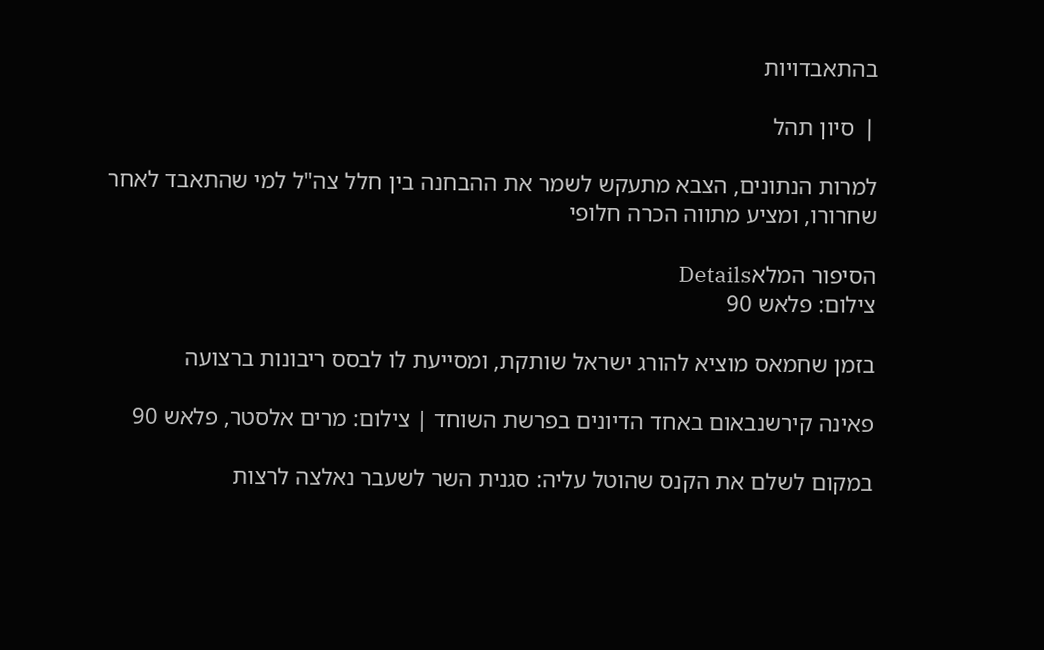בהתאבדויות

❘ סיון תהל

למרות הנתונים, הצבא מתעקש לשמר את ההבחנה בין חלל צה"ל למי שהתאבד לאחר שחרורו, ומציע מתווה הכרה חלופי

הסיפור המלאDetails
צילום: פלאש 90

בזמן שחמאס מוציא להורג ישראל שותקת, ומסייעת לו לבסס ריבונות ברצועה

פאינה קירשנבאום באחד הדיונים בפרשת השוחד | צילום: מרים אלסטר, פלאש 90

במקום לשלם את הקנס שהוטל עליה: סגנית השר לשעבר נאלצה לרצות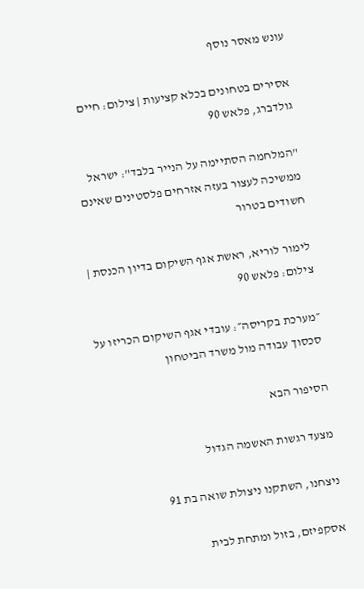עונש מאסר נוסף

אסירים בטחונים בכלא קציעות | צילום: חיים גולדברג, פלאש 90

"המלחמה הסתיימה על הנייר בלבד": ישראל ממשיכה לעצור בעזה אזרחים פלסטינים שאינם חשודים בטרור

לימור לוריא, ראשת אגף השיקום בדיון הכנסת | צילום: פלאש 90

״מערכת בקריסה״: עובדי אגף השיקום הכריזו על סכסוך עבודה מול משרד הביטחון

הסיפור הבא

מצעד רגשות האשמה הגדול

ניצחנו, השתקנו ניצולת שואה בת 91

אסקפיזם, בזול ומתחת לבית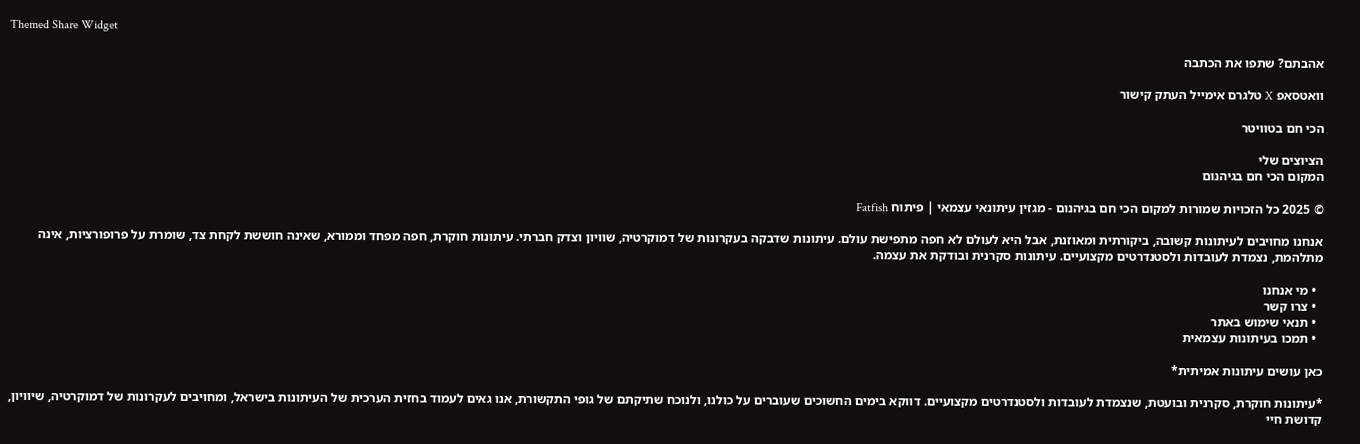Themed Share Widget

אהבתם? שתפו את הכתבה

וואטסאפ X טלגרם אימייל העתק קישור

הכי חם בטוויטר

הציוצים שלי
המקום הכי חם בגיהנום

© 2025 כל הזכויות שמורות למקום הכי חם בגיהנום - מגזין עיתונאי עצמאי | פיתוח Fatfish

אנחנו מחויבים לעיתונות קשובה, ביקורתית ומאוזנת, אבל היא לעולם לא חפה מתפישת עולם. עיתונות שדבקה בעקרונות של דמוקרטיה, שוויון וצדק חברתי. עיתונות חוקרת, חפה מפחד וממורא, שאינה חוששת לקחת צד, שומרת על פרופורציות, אינה מתלהמת, נצמדת לעובדות ולסטנדרטים מקצועיים. עיתונות סקרנית ובודקת את עצמה.

  • מי אנחנו
  • צרו קשר
  • תנאי שימוש באתר
  • תמכו בעיתונות עצמאית

כאן עושים עיתונות אמיתית*

*עיתונות חוקרת, סקרנית ובועטת, שנצמדת לעובדות ולסטנדרטים מקצועיים. דווקא בימים החשוכים שעוברים על כולנו, ולנוכח שתיקתם של גופי התקשורת, אנו גאים לעמוד בחזית הערכית של העיתונות בישראל, ומחויבים לעקרונות של דמוקרטיה, שיוויון, קדושת חיי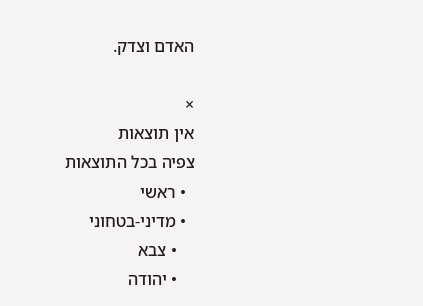האדם וצדק.

×
אין תוצאות
צפיה בכל התוצאות
  • ראשי
  • מדיני-בטחוני
    • צבא
    • יהודה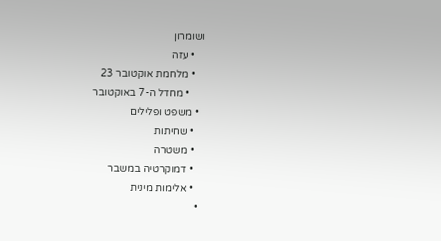ושומרון
    • עזה
    • מלחמת אוקטובר 23
      • מחדל ה-7 באוקטובר
  • משפט ופלילים
    • שחיתות
    • משטרה
    • דמוקרטיה במשבר
    • אלימות מינית
  •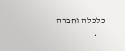כלכלה וחברה
    •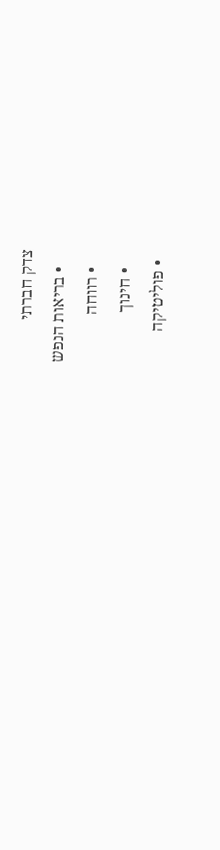צדק חברתי
    • בריאות הנפש
    • רווחה
    • חינוך
  • פוליטיקה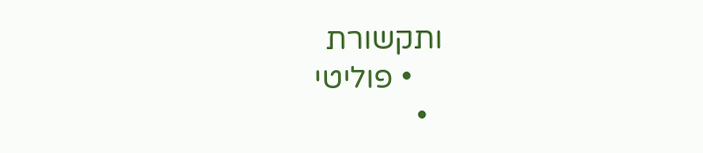ותקשורת
    • פוליטי
  •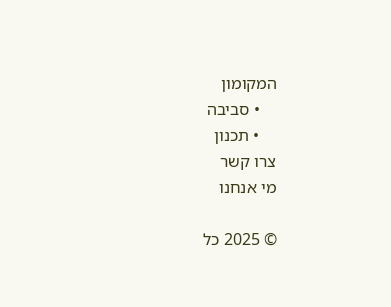המקומון
    • סביבה
    • תכנון
צרו קשר
מי אנחנו

© 2025 כל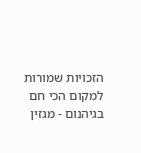הזכויות שמורות למקום הכי חם בגיהנום - מגזין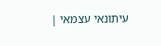עיתונאי עצמאי |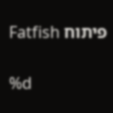פיתוח Fatfish

%d